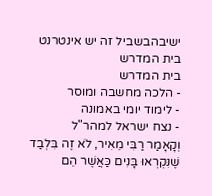ישיבהבשביל זה יש אינטרנט בית המדרש
בית המדרש
- הלכה מחשבה ומוסר
- לימוד יומי באמונה
- נצח ישראל למהר"ל
וְקָאָמַר רַבִּי מֵאִיר, לֹא זֶה בִּלְבַד שֶׁנִּקְרְאוּ בָּנִים כַּאֲשֶׁר הֵם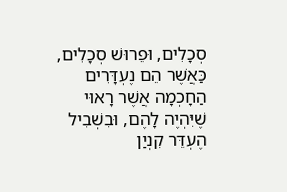סְכָלִים, וּפֵרוּשׁ סְכָלִים, כַּאֲשֶׁר הֵם נֶעְדָּרִים הַחָכְמָה אֲשֶׁר רָאוּי שֶׁיִּהְיֶה לָהֶם, וּבִשְׁבִיל הֶעְדֵּר קִנְיַן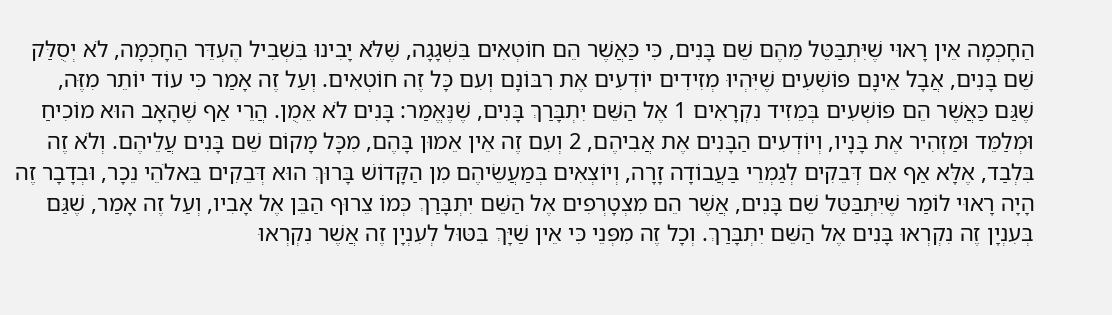הַחָכְמָה אֵין רָאוּי שֶׁיִּתְבַּטֵּל מֵהֶם שֵׁם בָּנִים, כִּי כַּאֲשֶׁר הֵם חוֹטְאִים בִּשְׁגָגָה, שֶׁלֹּא יָבִינוּ בִּשְׁבִיל הֶעְדֵּר הַחָכְמָה, לֹא יְסֻלַּק שֵׁם בָּנִים, אֲבָל אֵינָם פּוֹשְׁעִים שֶׁיִּהְיוּ מְזִידִים יוֹדְעִים אֶת רִבּוֹנָם וְעִם כָּל זֶה חוֹטְאִים. וְעַל זֶה אָמַר כִּי עוֹד יוֹתֵר מִזֶּה, שֶׁגַּם כַּאֲשֶׁר הֵם פּוֹשְׁעִים בְּמֵזִיד נִקְרָאִים 1 אֶל הַשֵּׁם יִתְבָּרַךְ בָּנִים, שֶׁנֶּאֱמַר: בָּנִים לֹא אֵמֻן. הֲרֵי אַף שֶׁהָאָב הוּא מוֹכִיחַ וּמְלַמֵּד וּמַזְהִיר אֶת בָּנָיו, וְיוֹדְעִים הַבָּנִים אֶת אֲבִיהֶם, 2 וְעִם זֶה אֵין אֵמוּן בָּהֶם, מִכָּל מָקוֹם שֵׁם בָּנִים עֲלֵיהֶם. וְלֹא זֶה בִּלְבַד, אֶלָּא אַף אִם דְּבֵקִים לְגַמְרֵי בַּעֲבוֹדָה זָרָה, וְיוֹצְאִים בְּמַעֲשֵׂיהֶם מִן הַקָּדוֹשׁ בָּרוּךְ הוּא דְּבֵקִים בֵּאלֹהֵי נֵכָר, וּבְדָבָר זֶה הָיָה רָאוּי לוֹמַר שֶׁיִּתְבַּטֵּל שֵׁם בָּנִים, אֲשֶׁר הֵם מִצְטָרְפִים אֶל הַשֵּׁם יִתְבָּרַךְ כְּמוֹ צֵרוּף הַבֵּן אֶל אָבִיו, וְעַל זֶה אָמַר, שֶׁגַּם בְּעִנְיָן זֶה נִקְרְאוּ בָּנִים אֶל הַשֵּׁם יִתְבָּרַךְ. וְכָל זֶה מִפְּנֵי כִּי אֵין שַׁיָּךְ בִּטּוּל לְעִנְיָן זֶה אֲשֶׁר נִקְרְאוּ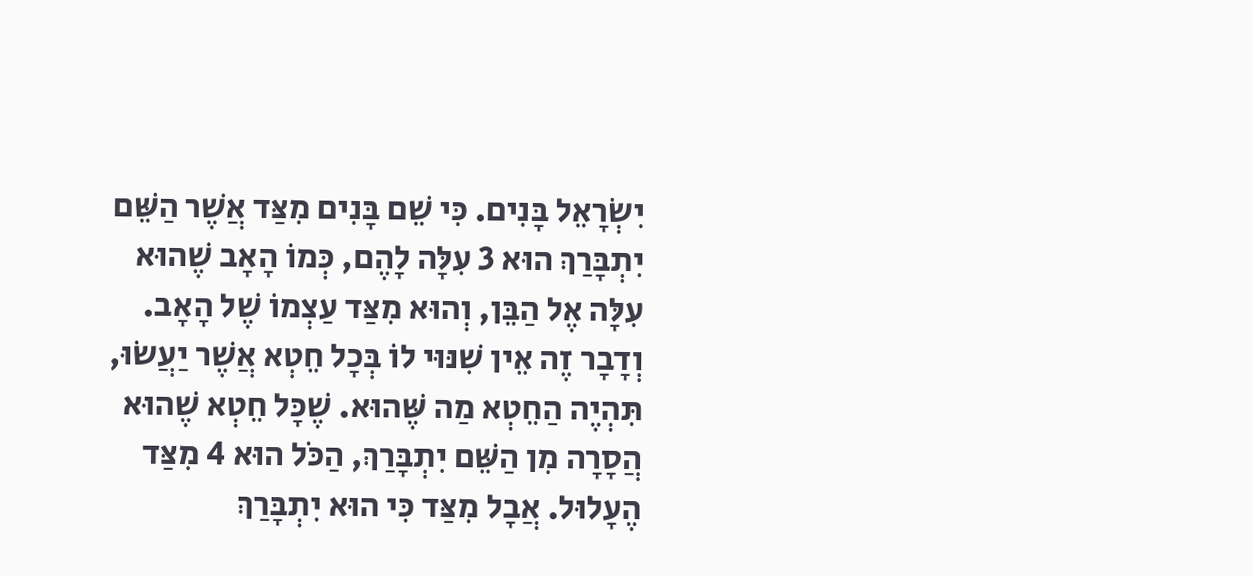יִשְׂרָאֵל בָּנִים. כִּי שֵׁם בָּנִים מִצַּד אֲשֶׁר הַשֵּׁם יִתְבָּרַךְ הוּא 3 עִלָּה לָהֶם, כְּמוֹ הָאָב שֶׁהוּא עִלָּה אֶל הַבֵּן, וְהוּא מִצַּד עַצְמוֹ שֶׁל הָאָב. וְדָבָר זֶה אֵין שִׁנּוּי לוֹ בְּכָל חֵטְא אֲשֶׁר יַעֲשׂוּ, תִּהְיֶה הַחֵטְא מַה שֶּׁהוּא. שֶׁכָּל חֵטְא שֶׁהוּא הֲסָרָה מִן הַשֵּׁם יִתְבָּרַךְ, הַכֹּל הוּא 4 מִצַּד הֶעָלוּל. אֲבָל מִצַּד כִּי הוּא יִתְבָּרַךְ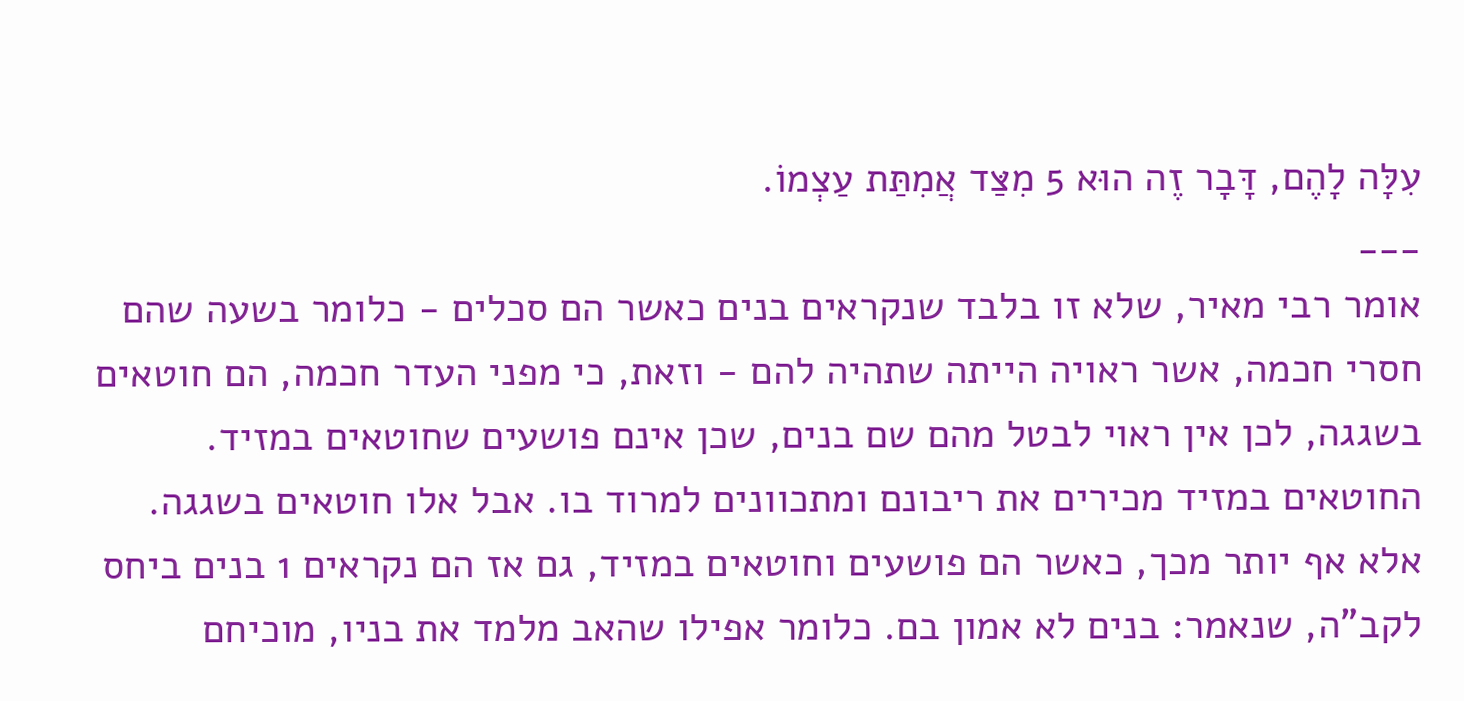עִלָּה לָהֶם, דָּבָר זֶה הוּא 5 מִצַּד אֲמִתַּת עַצְמוֹ.
___
אומר רבי מאיר, שלא זו בלבד שנקראים בנים כאשר הם סכלים - כלומר בשעה שהם חסרי חכמה, אשר ראויה הייתה שתהיה להם - וזאת, כי מפני העדר חכמה, הם חוטאים בשגגה, לכן אין ראוי לבטל מהם שם בנים, שכן אינם פושעים שחוטאים במזיד. החוטאים במזיד מכירים את ריבונם ומתכוונים למרוד בו. אבל אלו חוטאים בשגגה. אלא אף יותר מכך, כאשר הם פושעים וחוטאים במזיד, גם אז הם נקראים 1 בנים ביחס לקב"ה, שנאמר: בנים לא אמון בם. כלומר אפילו שהאב מלמד את בניו, מוכיחם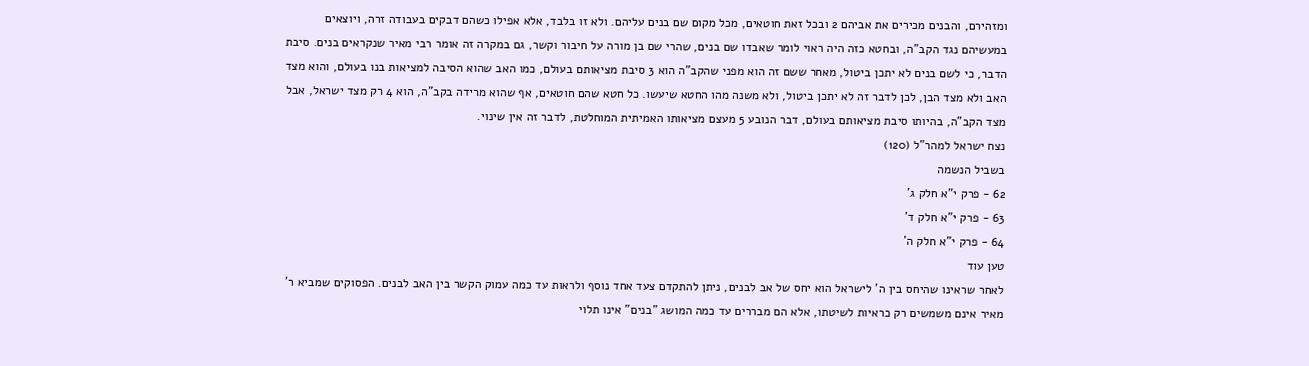ומזהירם, והבנים מכירים את אביהם 2 ובכל זאת חוטאים, מכל מקום שם בנים עליהם. ולא זו בלבד, אלא אפילו כשהם דבקים בעבודה זרה, ויוצאים במעשיהם נגד הקב"ה, ובחטא כזה היה ראוי לומר שאבדו שם בנים, שהרי שם בן מורה על חיבור וקשר, גם במקרה זה אומר רבי מאיר שנקראים בנים. סיבת הדבר, כי לשם בנים לא יתכן ביטול, מאחר ששם זה הוא מפני שהקב"ה הוא 3 סיבת מציאותם בעולם, כמו האב שהוא הסיבה למציאות בנו בעולם, והוא מצד האב ולא מצד הבן, לכן לדבר זה לא יתכן ביטול, ולא משנה מהו החטא שיעשו. כל חטא שהם חוטאים, אף שהוא מרידה בקב"ה, הוא 4 רק מצד ישראל, אבל מצד הקב"ה, בהיותו סיבת מציאותם בעולם, דבר הנובע 5 מעצם מציאותו האמיתית המוחלטת, לדבר זה אין שינוי.
נצח ישראל למהר"ל (120)
בשביל הנשמה
62 - פרק י"א חלק ג'
63 - פרק י"א חלק ד'
64 - פרק י"א חלק ה'
טען עוד
לאחר שראינו שהיחס בין ה' לישראל הוא יחס של אב לבנים, ניתן להתקדם צעד אחד נוסף ולראות עד כמה עמוק הקשר בין האב לבנים. הפסוקים שמביא ר' מאיר אינם משמשים רק כראיות לשיטתו, אלא הם מבררים עד כמה המושג "בנים" אינו תלוי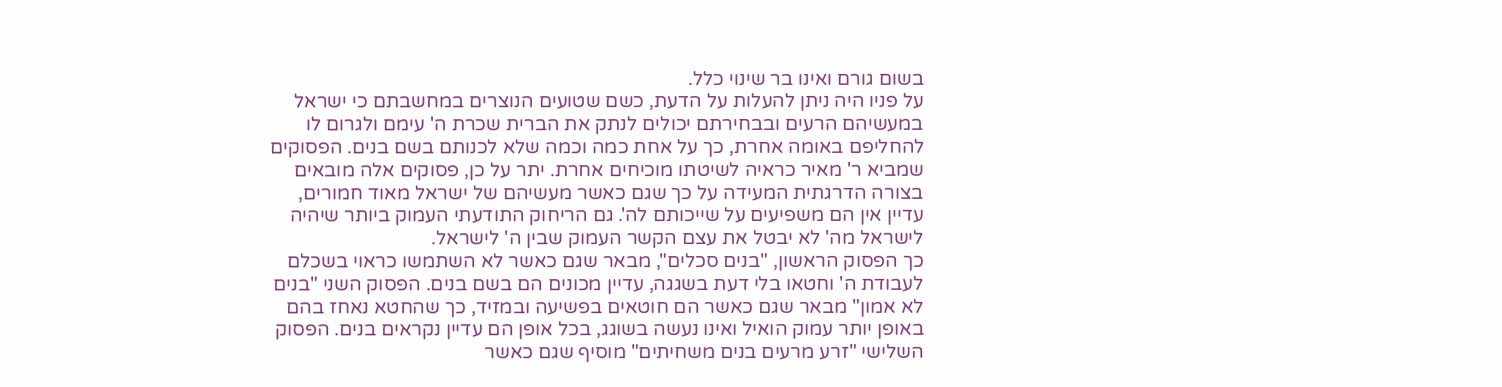בשום גורם ואינו בר שינוי כלל.
על פניו היה ניתן להעלות על הדעת, כשם שטועים הנוצרים במחשבתם כי ישראל במעשיהם הרעים ובבחירתם יכולים לנתק את הברית שכרת ה' עימם ולגרום לו להחליפם באומה אחרת, כך על אחת כמה וכמה שלא לכנותם בשם בנים. הפסוקים שמביא ר' מאיר כראיה לשיטתו מוכיחים אחרת. יתר על כן, פסוקים אלה מובאים בצורה הדרגתית המעידה על כך שגם כאשר מעשיהם של ישראל מאוד חמורים, עדיין אין הם משפיעים על שייכותם לה'. גם הריחוק התודעתי העמוק ביותר שיהיה לישראל מה' לא יבטל את עצם הקשר העמוק שבין ה' לישראל.
כך הפסוק הראשון, "בנים סכלים", מבאר שגם כאשר לא השתמשו כראוי בשכלם לעבודת ה' וחטאו בלי דעת בשגגה, עדיין מכונים הם בשם בנים. הפסוק השני "בנים לא אמון" מבאר שגם כאשר הם חוטאים בפשיעה ובמזיד, כך שהחטא נאחז בהם באופן יותר עמוק הואיל ואינו נעשה בשוגג, בכל אופן הם עדיין נקראים בנים. הפסוק השלישי "זרע מרעים בנים משחיתים" מוסיף שגם כאשר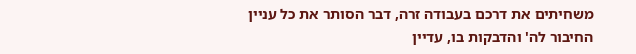משחיתים את דרכם בעבודה זרה, דבר הסותר את כל עניין החיבור לה' והדבקות בו, עדיין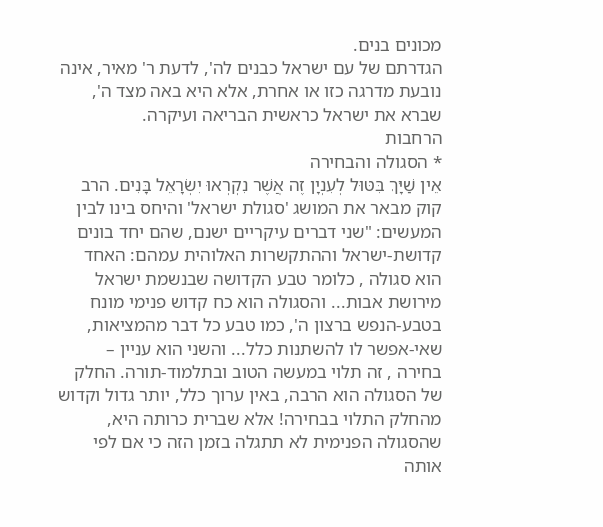מכונים בנים.
הגדרתם של עם ישראל כבנים לה', לדעת ר' מאיר, אינה נובעת מדרגה כזו או אחרת, אלא היא באה מצד ה', שברא את ישראל כראשית הבריאה ועיקרה.
הרחבות
* הסגולה והבחירה
אֵין שַׁיָּךְ בִּטּוּל לְעִנְיָן זֶה אֲשֶׁר נִקְרְאוּ יִשְׂרָאֵל בָּנִים. הרב קוק מבאר את המושג 'סגולת ישראל' והיחס בינו לבין המעשים: "שני דברים עיקריים ישנם, שהם יחד בונים קדושת-ישראל וההתקשרות האלוהית עמהם: האחד הוא סגולה , כלומר טבע הקדושה שבנשמת ישראל מירושת אבות... והסגולה הוא כח קדוש פנימי מונח בטבע-הנפש ברצון ה', כמו טבע כל דבר מהמציאות, שאי-אפשר לו להשתנות כלל... והשני הוא עניין – בחירה , זה תלוי במעשה הטוב ובתלמוד-תורה. החלק של הסגולה הוא הרבה, באין ערוך כלל, יותר גדול וקדוש מהחלק התלוי בבחירה! אלא שברית כרותה היא, שהסגולה הפנימית לא תתגלה בזמן הזה כי אם לפי אותה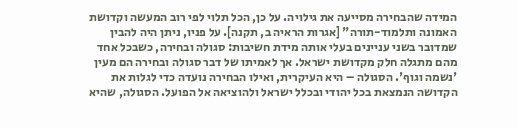המידה שהבחירה מסייעה את גילויה. על כן, הכל תלוי לפי רוב המעשה וקדושת האמונה ותלמוד-תורה" [אגרות הראיה ב, תקנה]. על פניו, ניתן היה להבין שמדובר בשני עניינים בעלי אותה מידת חשיבות: סגולה ובחירה, כשבכל אחד מהם מתגלה חלק מקדושת ישראל. אך לאמיתו של דבר סגולה ובחירה הם מעין 'נשמה וגוף'. הסגולה – היא העיקרית, ואילו הבחירה נועדה כדי לגלות את הקדושה הנמצאת בכל יהודי ובכלל ישראל ולהוציאה אל הפועל. הסגולה, שהיא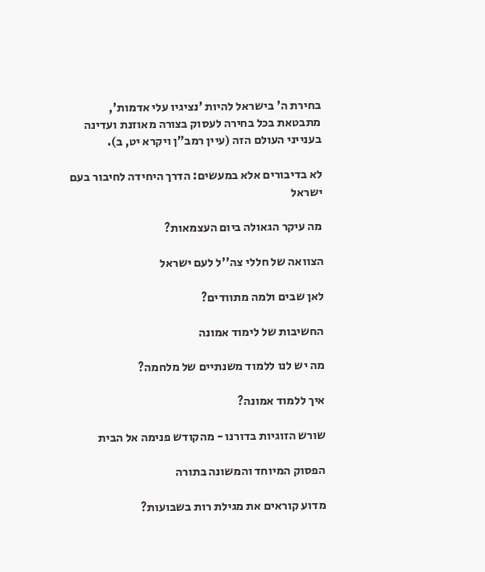בחירת ה' בישראל להיות 'נציגיו עלי אדמות', מתבטאת בכל בחירה לעסוק בצורה מאוזנת ועדינה בענייני העולם הזה (עיין רמב"ן ויקרא יט, ב).

לא בדיבורים אלא במעשים: הדרך היחידה לחיבור בעם ישראל

מה עיקר הגאולה ביום העצמאות?

הצוואה של חללי צה''ל לעם ישראל

לאן שבים ולמה מתוודים?

החשיבות של לימוד אמונה

מה יש לנו ללמוד משנתיים של מלחמה?

איך ללמוד אמונה?

שורש הזוגיות בדורנו - מהקודש פנימה אל הבית

הפסוק המיוחד והמשונה בתורה

מדוע קוראים את מגילת רות בשבועות?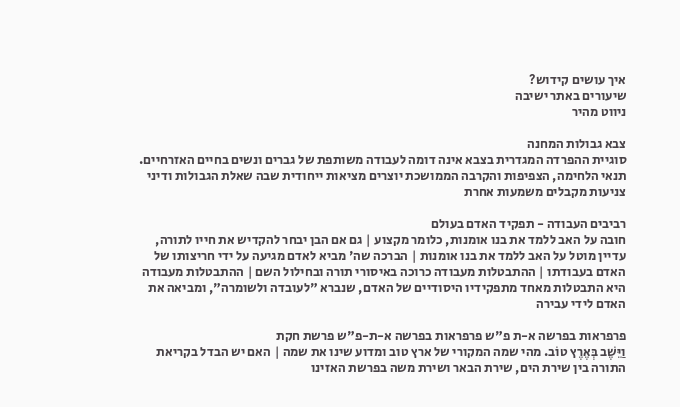איך עושים קידוש?
שיעורים באתר ישיבה
ניווט מהיר

צבא גבולות המחנה
סוגיית ההפרדה המגדרית בצבא אינה דומה לעבודה משותפת של גברים ונשים בחיים האזרחיים. תנאי הלחימה, הצפיפות והקרבה הממושכת יוצרים מציאות ייחודית שבה שאלת הגבולות ודיני צניעות מקבלים משמעות אחרת

רביבים העבודה - תפקיד האדם בעולם
חובה על האב ללמד את בנו אומנות, כלומר מקצוע | גם אם הבן יבחר להקדיש את חייו לתורה, עדיין מוטל על האב ללמד את בנו אומנות | הברכה שה' מביא לאדם מגיעה על ידי חריצותו של האדם בעבודתו | ההתבטלות מעבודה כרוכה באיסורי תורה ובחילול השם | ההתבטלות מעבודה היא התבטלות מאחד מתפקידיו היסודיים של האדם, שנברא "לעובדה ולשומרה", ומביאה את האדם לידי עבירה

פרפראות בפרשה א-ת פ"ש פרפראות בפרשה א-ת-פ"ש פרשת חקת
וַיֵּשֶׁב בְּאֶרֶץ טוֹב. מהי שמה המקורי של ארץ טוב ומדוע שינו את שמה | האם יש הבדל בקריאת התורה בין שירת הים, שירת הבאר ושירת משה בפרשת האזינו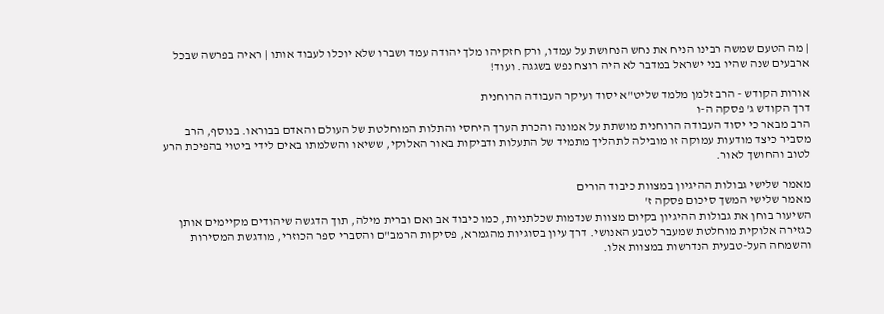| מה הטעם שמשה רבינו הניח את נחש הנחושת על עמדו, ורק חזקיהו מלך יהודה עמד ושברו שלא יוכלו לעבוד אותו | ראיה בפרשה שבכל ארבעים שנה שהיו בני ישראל במדבר לא היה רוצח נפש בשגגה. ועוד!

אורות הקודש - הרב זלמן מלמד שליט"א יסוד ועיקר העבודה הרוחנית
דרך הקודש ג' פסקה ה-ו
הרב מבאר כי יסוד העבודה הרוחנית מושתת על אמונה והכרת הערך היחסי והתלות המוחלטת של העולם והאדם בבוראו. בנוסף, הרב מסביר כיצד מודעות עמוקה זו מובילה לתהליך מתמיד של התעלות ודביקות באור האלוקי, ששיאו והשלמתו באים לידי ביטוי בהפיכת הרע לטוב והחושך לאור.

מאמר שלישי גבולות ההיגיון במצוות כיבוד הורים
מאמר שלישי המשך סיכום פסקה ז'
השיעור בוחן את גבולות ההיגיון בקיום מצוות שנדמות שכלתניות, כמו כיבוד אב ואם וברית מילה, תוך הדגשה שיהודים מקיימים אותן כגזירה אלוקית מוחלטת שמעבר לטבע האנושי. דרך עיון בסוגיות מהגמרא, פסיקות הרמב"ם והסברי ספר הכוזרי, מודגשת המסירות והשמחה העל-טבעית הנדרשות במצוות אלו.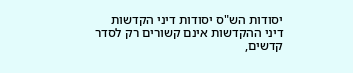יסודות הש"ס יסודות דיני הקדשות
דיני ההקדשות אינם קשורים רק לסדר קדשים,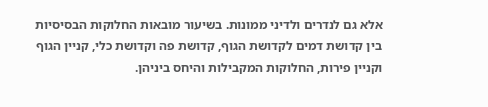אלא גם לנדרים ולדיני ממונות. בשיעור מובאות החלוקות הבסיסיות בין קדושת דמים לקדושת הגוף, קדושת פה וקדושת כלי, קניין הגוף וקניין פירות, החלוקות המקבילות והיחס ביניהן.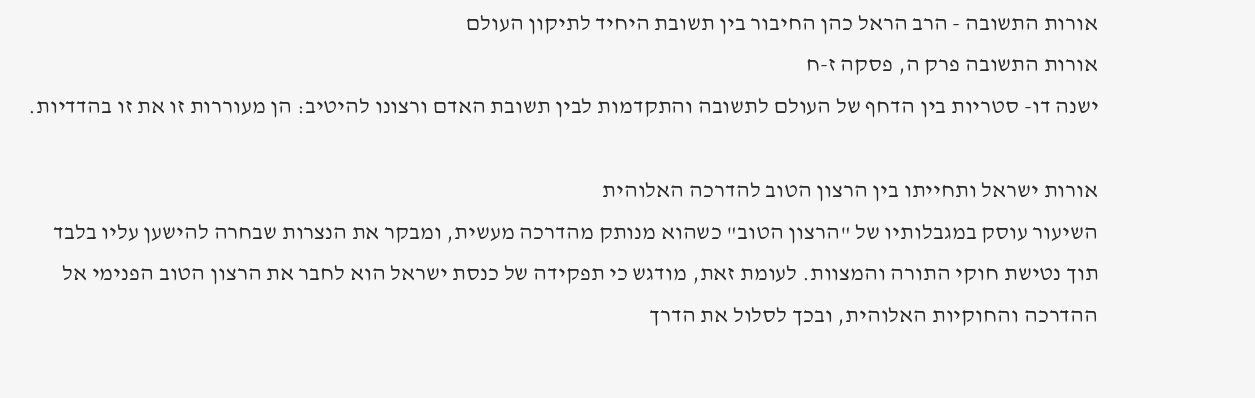אורות התשובה - הרב הראל כהן החיבור בין תשובת היחיד לתיקון העולם
אורות התשובה פרק ה, פסקה ז-ח
ישנה דו- סטריות בין הדחף של העולם לתשובה והתקדמות לבין תשובת האדם ורצונו להיטיב: הן מעוררות זו את זו בהדדיות.

אורות ישראל ותחייתו בין הרצון הטוב להדרכה האלוהית
השיעור עוסק במגבלותיו של "הרצון הטוב" כשהוא מנותק מהדרכה מעשית, ומבקר את הנצרות שבחרה להישען עליו בלבד תוך נטישת חוקי התורה והמצוות. לעומת זאת, מודגש כי תפקידה של כנסת ישראל הוא לחבר את הרצון הטוב הפנימי אל ההדרכה והחוקיות האלוהית, ובכך לסלול את הדרך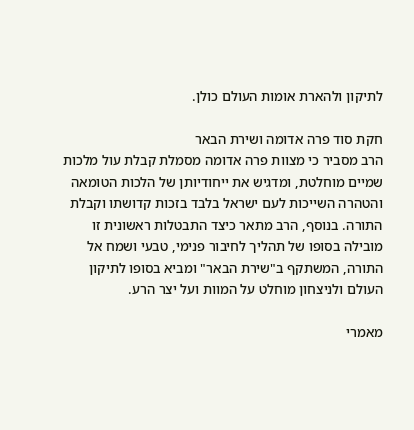לתיקון ולהארת אומות העולם כולן.

חקת סוד פרה אדומה ושירת הבאר
הרב מסביר כי מצוות פרה אדומה מסמלת קבלת עול מלכות שמיים מוחלטת, ומדגיש את ייחודיותן של הלכות הטומאה והטהרה השייכות לעם ישראל בלבד בזכות קדושתו וקבלת התורה. בנוסף, הרב מתאר כיצד התבטלות ראשונית זו מובילה בסופו של תהליך לחיבור פנימי, טבעי ושמח אל התורה, המשתקף ב"שירת הבאר" ומביא בסופו לתיקון העולם ולניצחון מוחלט על המוות ועל יצר הרע.

מאמרי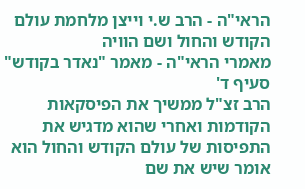הראי"ה - הרב ש.י וייצן מלחמת עולם הקודש והחול ושם הוויה
מאמרי הראי"ה - מאמר "נאדר בקודש" סעיף ד'
הרב זצ"ל ממשיך את הפיסקאות הקודמות ואחרי שהוא מדגיש את התפיסות של עולם הקודש והחול הוא אומר שיש את שם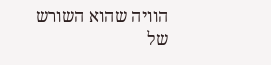הוויה שהוא השורש של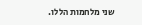שני מלחמות הללו.